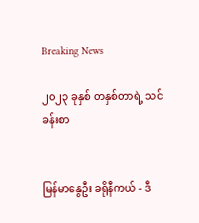Breaking News

၂၀၂၃ ခုနှစ် တနှစ်တာရဲ့ သင်ခန်းစာ


မြန်မာနွေဦး ခရိုနီကယ် - ဒီ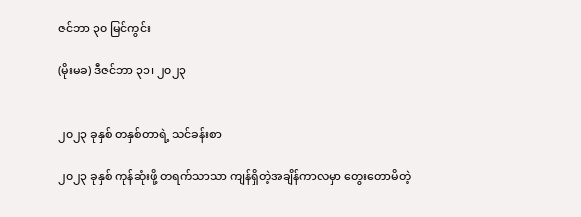ဇင်ဘာ ၃၀ မြင်ကွင်း

(မိုးမခ) ဒီဇင်ဘာ ၃၁၊ ၂၀၂၃


၂၀၂၃ ခုနှစ် တနှစ်တာရဲ့ သင်ခန်းစာ

၂၀၂၃ ခုနှစ် ကုန်ဆုံးဖို့ တရက်သာသာ ကျန်ရှိတဲ့အချိန်ကာလမှာ တွေးတောမိတဲ့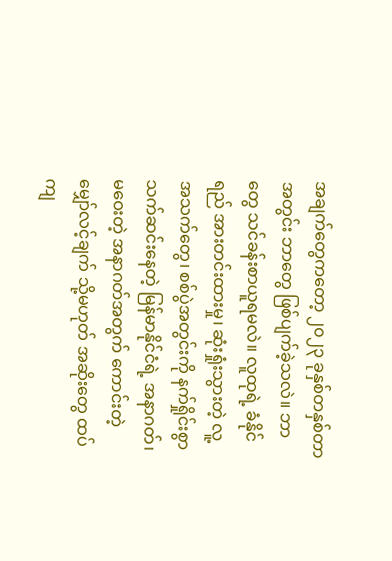အချက်တွေကတော့ ၂၀၂၃ ခုနှစ်တနှစ်တာအတွင်း ဘာတွေ ဖြစ်ပျက်ခဲ့သလဲ။ ဘာတွေ သင်ခန်းစာယူရမလဲ။ လူထုရဲ့ ခံနိုင်ရည် အားတင်းထားမှု၊ ဆုံးရှုံးသွားတဲ့ လူ့အသက်တွေ၊ စစ်ပွဲအတွင်းကို နက်ရှိုင်းစွာ သက်ဆင်းနေတဲ့ မြန်မာနိုင်ငံရဲ့ အနာဂတ်၊ မဝေးတဲ့ အနာဂတ်အတွက် ကောင်းတဲ့မျှော်လင့်ချက် သို့မဟုတ် အဆိုးတွေ ထပ်ကျ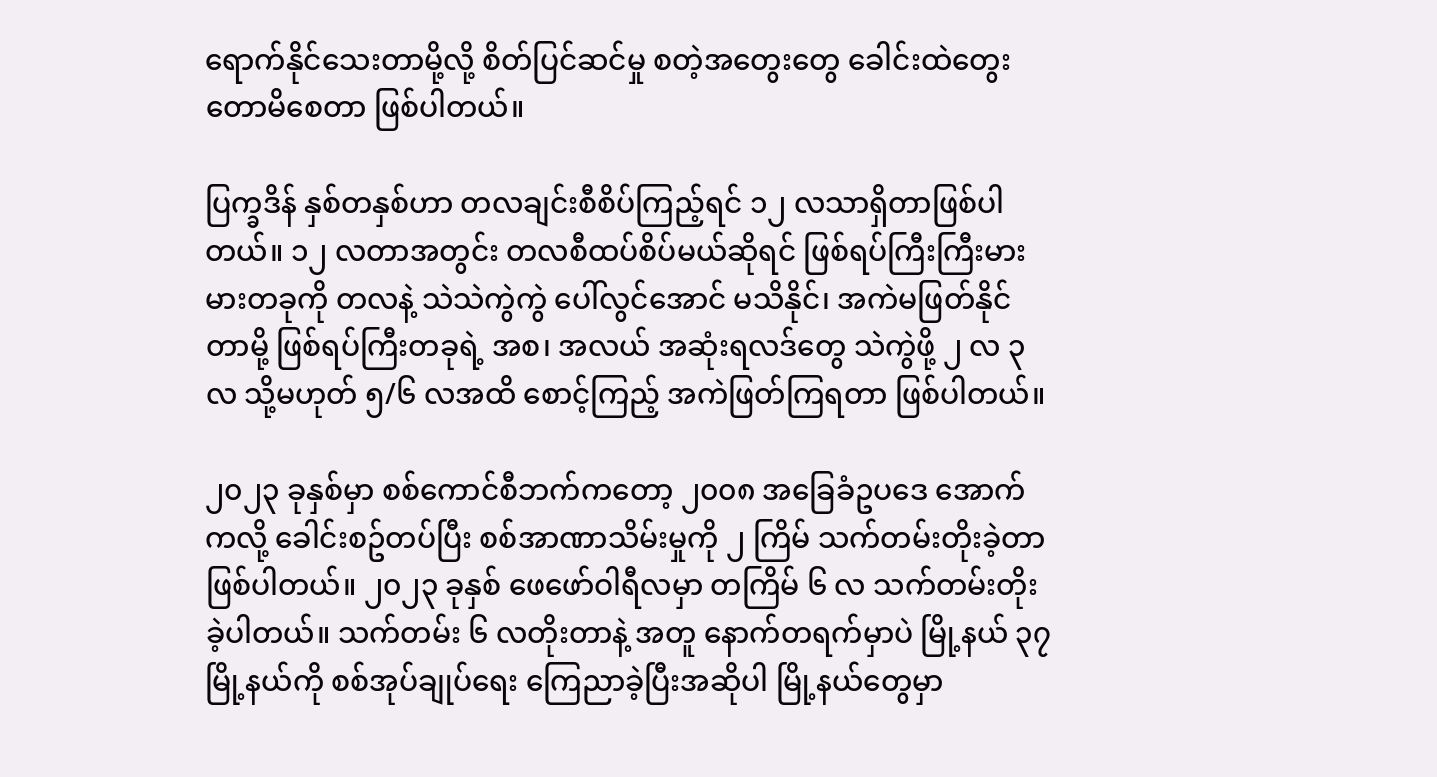ရောက်နိုင်သေးတာမို့လို့ စိတ်ပြင်ဆင်မှု စတဲ့အတွေးတွေ ခေါင်းထဲတွေးတောမိစေတာ ဖြစ်ပါတယ်။

ပြက္ခဒိန် နှစ်တနှစ်ဟာ တလချင်းစီစိပ်ကြည့်ရင် ၁၂ လသာရှိတာဖြစ်ပါတယ်။ ၁၂ လတာအတွင်း တလစီထပ်စိပ်မယ်ဆိုရင် ဖြစ်ရပ်ကြီးကြီးမားမားတခုကို တလနဲ့ သဲသဲကွဲကွဲ ပေါ်လွင်အောင် မသိနိုင်၊ အကဲမဖြတ်နိုင်တာမို့ ဖြစ်ရပ်ကြီးတခုရဲ့ အစ၊ အလယ် အဆုံးရလဒ်တွေ သဲကွဲဖို့ ၂ လ ၃ လ သို့မဟုတ် ၅/၆ လအထိ စောင့်ကြည့် အကဲဖြတ်ကြရတာ ဖြစ်ပါတယ်။

၂၀၂၃ ခုနှစ်မှာ စစ်ကောင်စီဘက်ကတော့ ၂၀၀၈ အခြေခံဥပဒေ အောက်ကလို့ ခေါင်းစဥ်တပ်ပြီး စစ်အာဏာသိမ်းမှုကို ၂ ကြိမ် သက်တမ်းတိုးခဲ့တာ ဖြစ်ပါတယ်။ ၂၀၂၃ ခုနှစ် ဖေဖော်ဝါရီလမှာ တကြိမ် ၆ လ သက်တမ်းတိုးခဲ့ပါတယ်။ သက်တမ်း ၆ လတိုးတာနဲ့ အတူ နောက်တရက်မှာပဲ မြို့နယ် ၃၇ မြို့နယ်ကို စစ်အုပ်ချုပ်ရေး ကြေညာခဲ့ပြီးအဆိုပါ မြို့နယ်တွေမှာ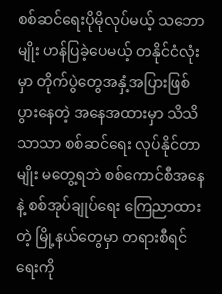စစ်ဆင်ရေးပိုမိုလုပ်မယ့် သဘောမျိုး ဟန်ပြခဲ့ပေမယ့် တနိုင်ငံလုံးမှာ တိုက်ပွဲတွေအနှံ့အပြားဖြစ်ပွားနေတဲ့ အနေအထားမှာ သိသိသာသာ စစ်ဆင်ရေး လုပ်နိုင်တာမျိုး မတွေ့ရဘဲ စစ်ကောင်စီအနေနဲ့ စစ်အုပ်ချုပ်ရေး ကြေညာထားတဲ့ မြို့နယ်တွေမှာ တရားစီရင်ရေးကို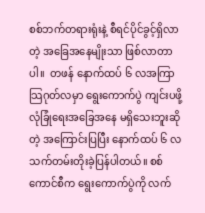စစ်ဘက်တရားရုံးနဲ့ စီရင်ပိုင်ခွင့်ရှိလာတဲ့ အခြေအနေမျိုးသာ ဖြစ်လာတာပါ။  တဖန် နောက်ထပ် ၆ လအကြာ သြဂုတ်လမှာ ရွေးကောက်ပွဲ ကျင်းပဖို့ လုံခြုံရေးအခြေအနေ မရှိသေးဘူးဆိုတဲ့ အကြောင်းပြပြီး နောက်ထပ် ၆ လ သက်တမ်းတိုးခဲ့ပြန်ပါတယ်။ စစ်ကောင်စီက ရွေးကောက်ပွဲကို လက်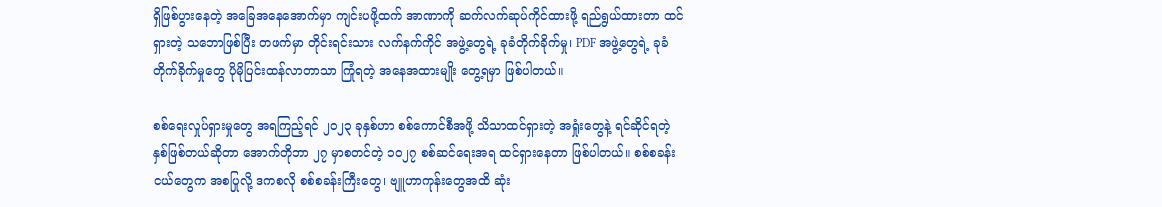ရှိဖြစ်ပွားနေတဲ့ အခြေအနေအောက်မှာ ကျင်းပဖို့ထက် အာဏာကို ဆက်လက်ဆုပ်ကိုင်ထားဖို့ ရည်ရွယ်ထားတာ ထင်ရှားတဲ့ သဘောဖြစ်ပြီး တဖက်မှာ တိုင်းရင်းသား လက်နက်ကိုင် အဖွဲ့တွေရဲ့ ခုခံတိုက်ခိုက်မှု၊ PDF အဖွဲ့တွေရဲ့ ခုခံတိုက်ခိုက်မှုတွေ ပိုမိုပြင်းထန်လာတာသာ ကြုံရတဲ့ အနေအထားမျိုး တွေ့ရမှာ ဖြစ်ပါတယ်။

စစ်ရေးလှုပ်ရှားမှုတွေ အရကြည့်ရင် ၂၀၂၃ ခုနှစ်ဟာ စစ်ကောင်စီအဖို့ သိသာထင်ရှားတဲ့ အရှုံးတွေနဲ့ ရင်ဆိုင်ရတဲ့ နှစ်ဖြစ်တယ်ဆိုတာ အောက်တိုဘာ ၂၇ မှာစတင်တဲ့ ၁၀၂၇ စစ်ဆင်ရေးအရ ထင်ရှားနေတာ ဖြစ်ပါတယ်။ စစ်စခန်းငယ်တွေက အစပြုလို့ ဒကစလို စစ်စခန်းကြီးတွေ၊ ဗျူဟာကုန်းတွေအထိ ဆုံး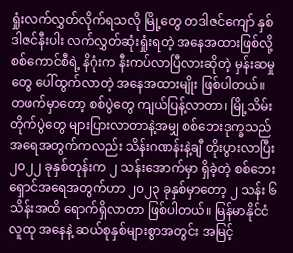ရှုံးလက်လွှတ်လိုက်ရသလို မြို့တွေ တဒါဇင်ကျော် နှစ်ဒါဇင်နီးပါး လက်လွှတ်ဆုံးရှုံးရတဲ့ အနေအထားဖြစ်လို့ စစ်ကောင်စီရဲ့ နိဂုံးက နီးကပ်လာပြီလားဆိုတဲ့ မှန်းဆမှုတွေ ပေါ်ထွက်လာတဲ့ အနေအထားမျိုး ဖြစ်ပါတယ်။ တဖက်မှာတော့ စစ်ပွဲတွေ ကျယ်ပြန့်လာတာ၊ မြို့သိမ်းတိုက်ပွဲတွေ များပြားလာတာနဲ့အမျှ စစ်ဘေးဒုက္ခသည်အရေအတွက်ကလည်း သိန်းဂဏန်းနဲ့ချီ တိုးပွားလာပြီး ၂၀၂၂ ခုနှစ်တုန်းက ၂ သန်းအောက်မှာ ရှိခဲ့တဲ့ စစ်ဘေးရှောင်အရေအတွက်ဟာ ၂၀၂၃ ခုနှစ်မှာတော့ ၂ သန်း ၆ သိန်းအထိ ရောက်ရှိလာတာ ဖြစ်ပါတယ်။ မြန်မာနိုင်ငံလူထု အနေနဲ့ ဆယ်စုနှစ်များစွာအတွင်း အမြင့်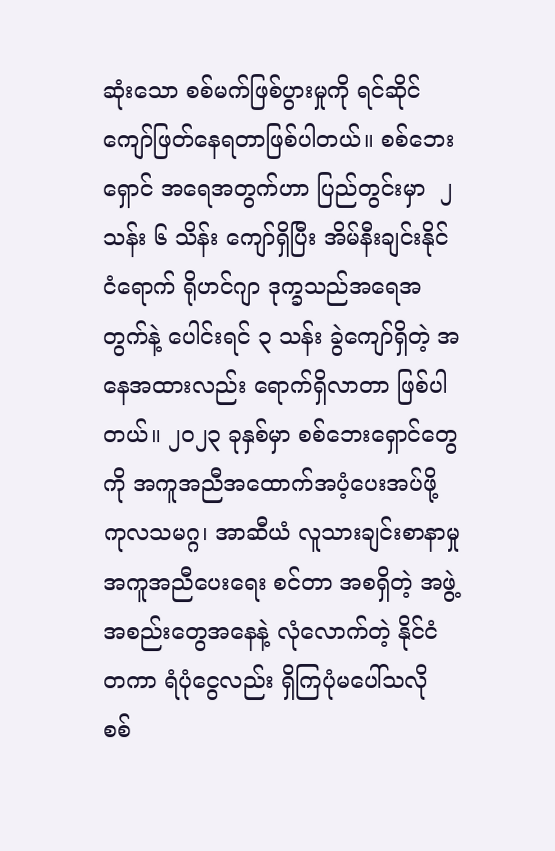ဆုံးသော စစ်မက်ဖြစ်ပွားမှုကို ရင်ဆိုင်ကျော်ဖြတ်နေရတာဖြစ်ပါတယ်။ စစ်ဘေးရှောင် အရေအတွက်ဟာ ပြည်တွင်းမှာ  ၂ သန်း ၆ သိန်း ကျော်ရှိပြီး အိမ်နီးချင်းနိုင်ငံရောက် ရိုဟင်ဂျာ ဒုက္ခသည်အရေအတွက်နဲ့ ပေါင်းရင် ၃ သန်း ခွဲကျော်ရှိတဲ့ အနေအထားလည်း ရောက်ရှိလာတာ ဖြစ်ပါတယ်။ ၂၀၂၃ ခုနှစ်မှာ စစ်ဘေးရှောင်တွေကို အကူအညီအထောက်အပံ့ပေးအပ်ဖို့ ကုလသမဂ္ဂ၊ အာဆီယံ လူသားချင်းစာနာမှု အကူအညီပေးရေး စင်တာ အစရှိတဲ့ အဖွဲ့အစည်းတွေအနေနဲ့ လုံလောက်တဲ့ နိုင်ငံတကာ ရံပုံငွေလည်း ရှိကြပုံမပေါ်သလို စစ်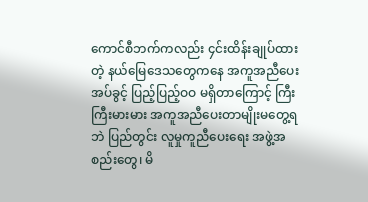ကောင်စီဘက်ကလည်း ၄င်းထိန်းချုပ်ထားတဲ့ နယ်မြေဒေသတွေကနေ အကူအညီပေးအပ်ခွင့် ပြည့်ပြည့်ဝဝ မရှိတာကြောင့် ကြီးကြီးမားမား အကူအညီပေးတာမျိုးမတွေ့ရဘဲ ပြည်တွင်း လူမှုကူညီပေးရေး အဖွဲ့အစည်းတွေ၊ မိ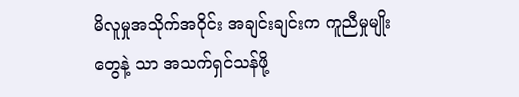မိလူမှုအသိုက်အဝိုင်း အချင်းချင်းက ကူညီမှုမျိုးတွေနဲ့ သာ အသက်ရှင်သန်ဖို့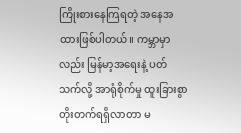ကြိုးစားနေကြရတဲ့ အနေအထားဖြစ်ပါတယ်။ ကမ္ဘာမှာလည်း မြန်မာ့အရေးနဲ့ ပတ်သက်လို့ အာရုံစိုက်မှု ထူးခြားစွာတိုးတက်ရရှိလာတာ မ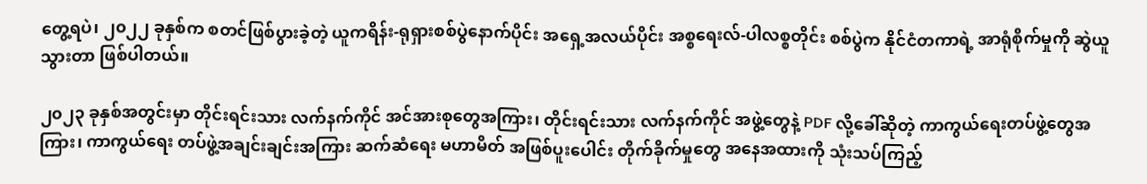တွေ့ရပဲ၊ ၂၀၂၂ ခုနှစ်က စတင်ဖြစ်ပွားခဲ့တဲ့ ယူကရိန်း-ရုရှားစစ်ပွဲနောက်ပိုင်း အရှေ့အလယ်ပိုင်း အစ္စရေးလ်-ပါလစ္စတိုင်း စစ်ပွဲက နိုင်ငံတကာရဲ့ အာရုံစိုက်မှုကို ဆွဲယူသွားတာ ဖြစ်ပါတယ်။

၂၀၂၃ ခုနှစ်အတွင်းမှာ တိုင်းရင်းသား လက်နက်ကိုင် အင်အားစုတွေအကြား၊ တိုင်းရင်းသား လက်နက်ကိုင် အဖွဲ့တွေနဲ့ PDF လို့ခေါ်ဆိုတဲ့ ကာကွယ်ရေးတပ်ဖွဲ့တွေအကြား၊ ကာကွယ်ရေး တပ်ဖွဲ့အချင်းချင်းအကြား ဆက်ဆံရေး မဟာမိတ် အဖြစ်ပူးပေါင်း တိုက်ခိုက်မှုတွေ အနေအထားကို သုံးသပ်ကြည့်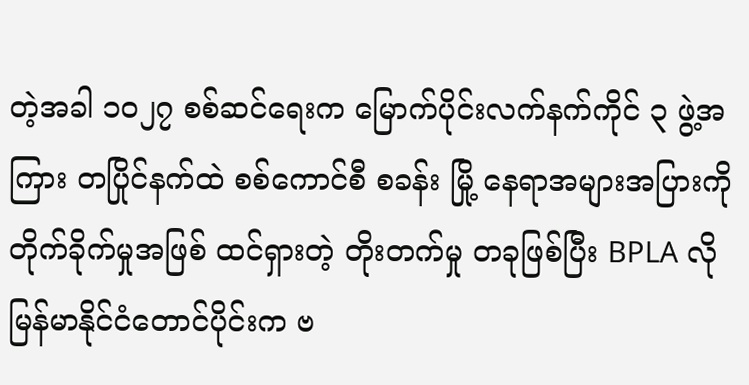တဲ့အခါ ၁၀၂၇ စစ်ဆင်ရေးက မြောက်ပိုင်းလက်နက်ကိုင် ၃ ဖွဲ့အကြား တပြိုင်နက်ထဲ စစ်ကောင်စီ စခန်း မြို့ နေရာအများအပြားကို တိုက်ခိုက်မှုအဖြစ် ထင်ရှားတဲ့ တိုးတက်မှု တခုဖြစ်ပြီး BPLA လို မြန်မာနိုင်ငံတောင်ပိုင်းက ဗ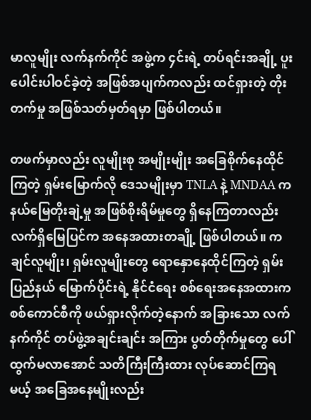မာလူမျိုး လက်နက်ကိုင် အဖွဲ့က ၄င်းရဲ့ တပ်ရင်းအချို့ ပူးပေါင်းပါဝင်ခဲ့တဲ့ အဖြစ်အပျက်ကလည်း ထင်ရှားတဲ့ တိုးတက်မှု အဖြစ်သတ်မှတ်ရမှာ ဖြစ်ပါတယ်။

တဖက်မှာလည်း လူမျိုးစု အမျိုးမျိုး အခြေစိုက်နေထိုင်ကြတဲ့ ရှမ်းမြောက်လို ဒေသမျိုးမှာ TNLA နဲ့ MNDAA က နယ်မြေတိုးချဲ့မှု အဖြစ်စိုးရိမ်မှုတွေ ရှိနေကြတာလည်း လက်ရှိမြေပြင်က အနေအထားတချို့ ဖြစ်ပါတယ်။ ကချင်လူမျိုး၊ ရှမ်းလူမျိုးတွေ ရောနှောနေထိုင်ကြတဲ့ ရှမ်းပြည်နယ် မြောက်ပိုင်းရဲ့ နိုင်ငံရေး စစ်ရေးအနေအထားက စစ်ကောင်စီကို ဖယ်ရှားလိုက်တဲ့နောက် အခြားသော လက်နက်ကိုင် တပ်ဖွဲ့အချင်းချင်း အကြား ပွတ်တိုက်မှုတွေ ပေါ်ထွက်မလာအောင် သတိကြီးကြီးထား လုပ်ဆောင်ကြရမယ့် အခြေအနေမျိုးလည်း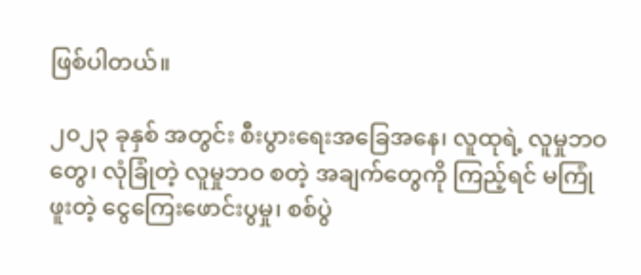ဖြစ်ပါတယ်။

၂၀၂၃ ခုနှစ် အတွင်း စီးပွားရေးအခြေအနေ၊ လူထုရဲ့ လူမှုဘဝတွေ၊ လုံခြုံတဲ့ လူမှုဘဝ စတဲ့ အချက်တွေကို ကြည့်ရင် မကြုံဖူးတဲ့ ငွေကြေးဖောင်းပွမှု၊ စစ်ပွဲ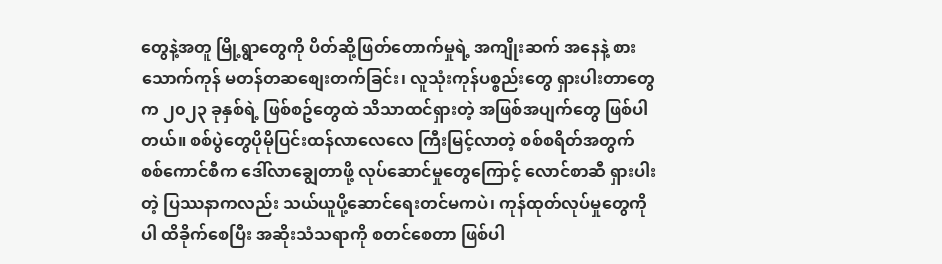တွေနဲ့အတူ မြို့ရွာတွေကို ပိတ်ဆို့ဖြတ်တောက်မှုရဲ့ အကျိုးဆက် အနေနဲ့ စားသောက်ကုန် မတန်တဆစျေးတက်ခြင်း၊ လူသုံးကုန်ပစ္စည်းတွေ ရှားပါးတာတွေက ၂၀၂၃ ခုနှစ်ရဲ့ ဖြစ်စဥ်တွေထဲ သိသာထင်ရှားတဲ့ အဖြစ်အပျက်တွေ ဖြစ်ပါတယ်။ စစ်ပွဲတွေပိုမိုပြင်းထန်လာလေလေ ကြီးမြင့်လာတဲ့ စစ်စရိတ်အတွက် စစ်ကောင်စီက ဒေါ်လာချွေတာဖို့ လုပ်ဆောင်မှုတွေကြောင့် လောင်စာဆီ ရှားပါးတဲ့ ပြဿနာကလည်း သယ်ယူပို့ဆောင်ရေးတင်မကပဲ၊ ကုန်ထုတ်လုပ်မှုတွေကို ပါ ထိခိုက်စေပြီး အဆိုးသံသရာကို စတင်စေတာ ဖြစ်ပါ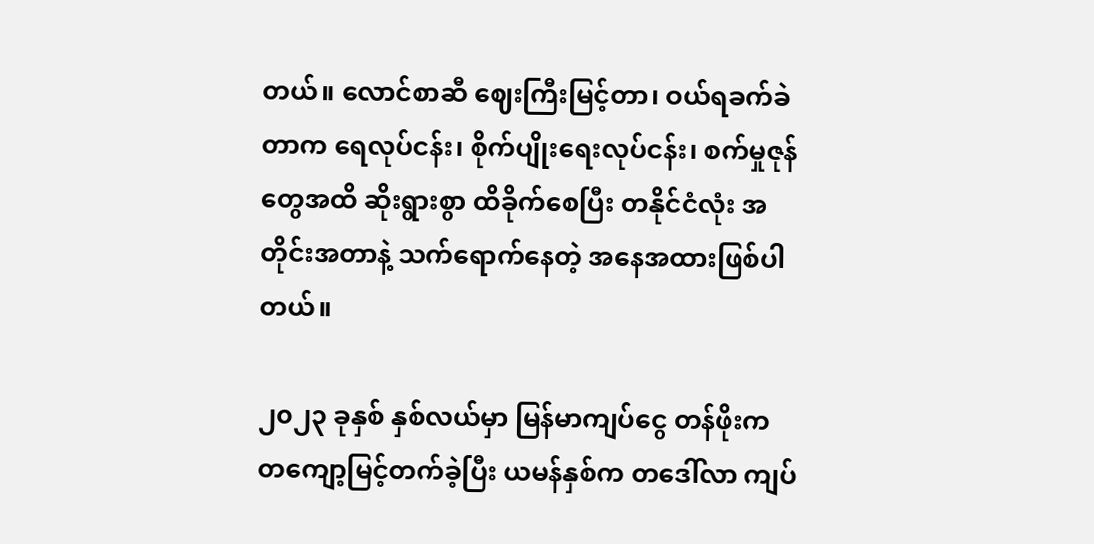တယ်။ လောင်စာဆီ ဈေးကြီးမြင့်တာ၊ ဝယ်ရခက်ခဲတာက ရေလုပ်ငန်း၊ စိုက်ပျိုးရေးလုပ်ငန်း၊ စက်မှုဇုန်တွေအထိ ဆိုးရွားစွာ ထိခိုက်စေပြီး တနိုင်ငံလုံး အတိုင်းအတာနဲ့ သက်ရောက်နေတဲ့ အနေအထားဖြစ်ပါတယ်။

၂၀၂၃ ခုနှစ် နှစ်လယ်မှာ မြန်မာကျပ်ငွေ တန်ဖိုးက တကျော့မြင့်တက်ခဲ့ပြီး ယမန်နှစ်က တဒေါ်လာ ကျပ်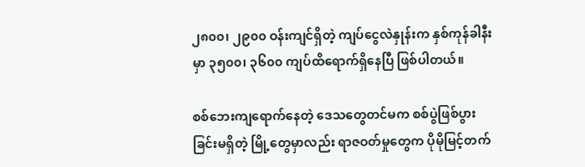၂၈၀၀၊ ၂၉၀၀ ဝန်းကျင်ရှိတဲ့ ကျပ်ငွေလဲနှုန်းက နှစ်ကုန်ခါနီးမှာ ၃၅၀၀၊ ၃၆၀၀ ကျပ်ထိရောက်ရှိနေပြီ ဖြစ်ပါတယ်။

စစ်ဘေးကျရောက်နေတဲ့ ဒေသတွေတင်မက စစ်ပွဲဖြစ်ပွားခြင်းမရှိတဲ့ မြို့တွေမှာလည်း ရာဇဝတ်မှုတွေက ပိုမိုမြင့်တက်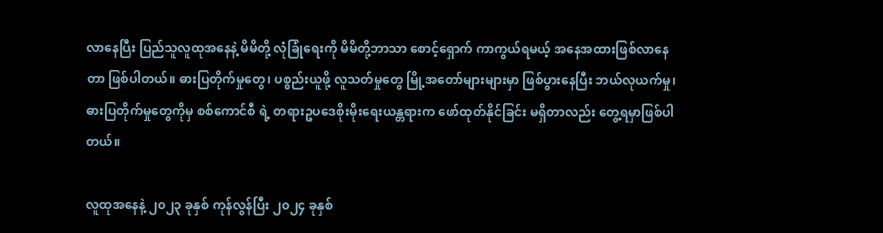လာနေပြီး ပြည်သူလူထုအနေနဲ့ မိမိတို့ လုံခြုံရေးကို မိမိတို့ဘာသာ စောင့်ရှောက် ကာကွယ်ရမယ့် အနေအထားဖြစ်လာနေတာ ဖြစ်ပါတယ်။ ဓားပြတိုက်မှုတွေ၊ ပစ္စည်းယူဖို့ လူသတ်မှုတွေ မြို့အတော်များများမှာ ဖြစ်ပွားနေပြီး ဘယ်လုယက်မှု၊ ဓားပြတိုက်မှုတွေကိုမှ စစ်ကောင်စီ ရဲ့ တရားဥပဒေစိုးမိုးရေးယန္တရားက ဖော်ထုတ်နိုင်ခြင်း မရှိတာလည်း တွေ့ရမှာဖြစ်ပါတယ်။

လူထုအနေနဲ့ ၂၀၂၃ ခုနှစ် ကုန်လွန်ပြီး ၂၀၂၄ ခုနှစ်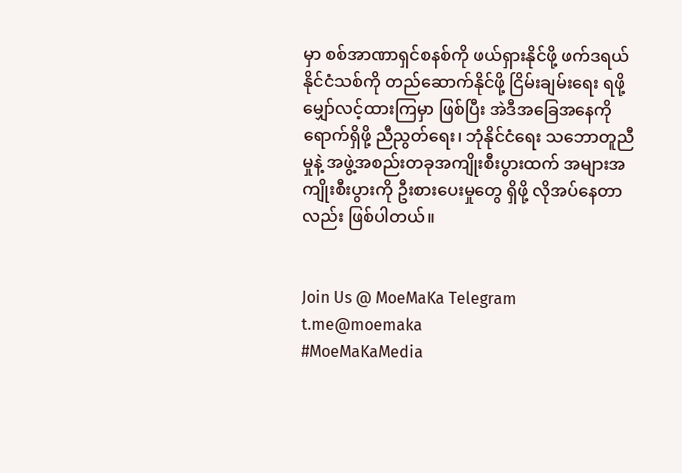မှာ စစ်အာဏာရှင်စနစ်ကို ဖယ်ရှားနိုင်ဖို့ ဖက်ဒရယ်နိုင်ငံသစ်ကို တည်ဆောက်နိုင်ဖို့ ငြိမ်းချမ်းရေး ရဖို့မျှော်လင့်ထားကြမှာ ဖြစ်ပြီး အဲဒီအခြေအနေကို ရောက်ရှိဖို့ ညီညွတ်ရေး၊ ဘုံနိုင်ငံရေး သဘောတူညီမှုနဲ့ အဖွဲ့အစည်းတခုအကျိုးစီးပွားထက် အများအကျိုးစီးပွားကို ဦးစားပေးမှုတွေ ရှိဖို့ လိုအပ်နေတာလည်း ဖြစ်ပါတယ်။


Join Us @ MoeMaKa Telegram
t.me@moemaka
#MoeMaKaMedia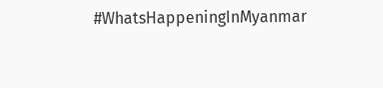#WhatsHappeningInMyanmar